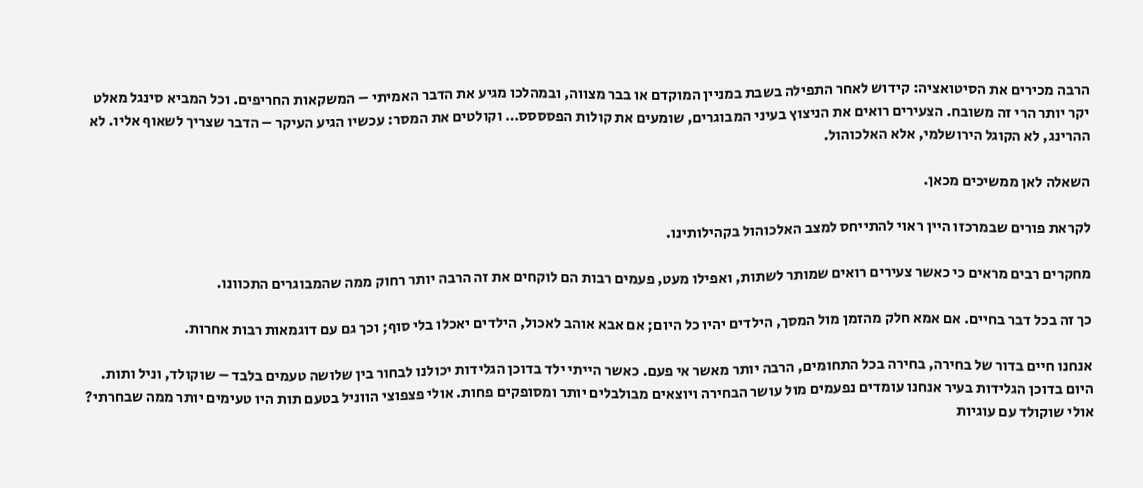הרבה מכירים את הסיטואציה: קידוש לאחר התפילה בשבת במניין המוקדם או בבר מצווה, ובמהלכו מגיע את הדבר האמיתי – המשקאות החריפים. וכל המביא סינגל מאלט יקר יותר הרי זה משובח. הצעירים רואים את הניצוץ בעיני המבוגרים, שומעים את קולות הפסססס… וקולטים את המסר: עכשיו הגיע העיקר – הדבר שצריך לשאוף אליו. לא ההרינג, לא הקוגל הירושלמי, אלא האלכוהול.

השאלה לאן ממשיכים מכאן.

לקראת פורים שבמרכזו היין ראוי להתייחס למצב האלכוהול בקהילותינו.

מחקרים רבים מראים כי כאשר צעירים רואים שמותר לשתות, ואפילו מעט, פעמים רבות הם לוקחים את זה הרבה יותר רחוק ממה שהמבוגרים התכוונו.

כך זה בכל דבר בחיים. אם אמא חלק מהזמן מול המסך, הילדים יהיו כל היום; אם אבא אוהב לאכול, הילדים יאכלו בלי סוף; וכך גם עם דוגמאות רבות אחרות.

אנחנו חיים בדור של בחירה, בחירה בכל התחומים, הרבה יותר מאשר אי פעם. כאשר הייתי ילד בדוכן הגלידות יכולנו לבחור בין שלושה טעמים בלבד – שוקולד, וניל ותות. היום בדוכן הגלידות בעיר אנחנו עומדים נפעמים מול עושר הבחירה ויוצאים מבולבלים יותר ומסופקים פחות. אולי פצפוצי הווניל בטעם תות היו טעימים יותר ממה שבחרתי? אולי שוקולד עם עוגיות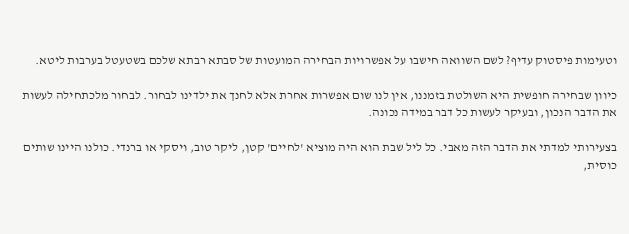וטעימות פיסטוק עדיף? לשם השוואה חישבו על אפשרויות הבחירה המועטות של סבתא רבתא שלכם בשטעטל בערבות ליטא.

כיוון שבחירה חופשית היא השולטת בזמננו, אין לנו שום אפשרות אחרת אלא לחנך את ילדינו לבחור. לבחור מלכתחילה לעשות את הדבר הנכון, ובעיקר לעשות כל דבר במידה נכונה.

בצעירותי למדתי את הדבר הזה מאבי. כל ליל שבת הוא היה מוציא 'לחיים' קטן, ליקר טוב, ויסקי או ברנדי. כולנו היינו שותים כוסית,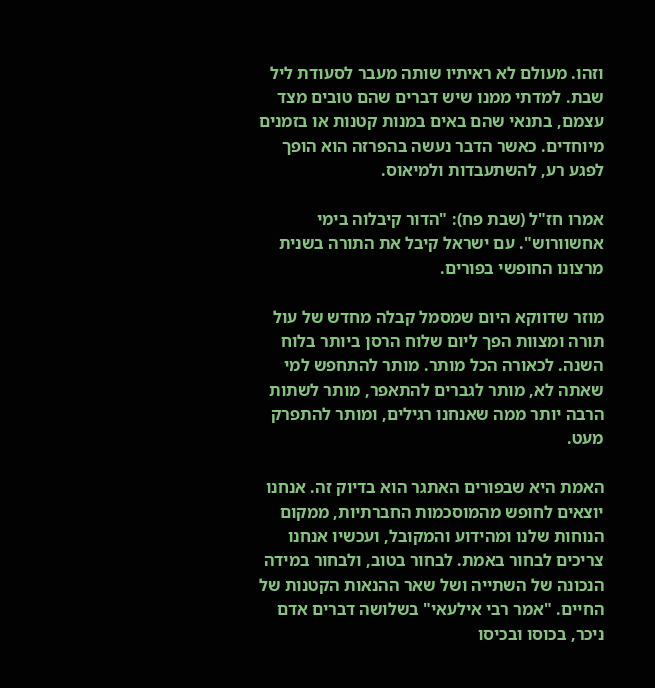וזהו. מעולם לא ראיתיו שותה מעבר לסעודת ליל שבת. למדתי ממנו שיש דברים שהם טובים מצד עצמם, בתנאי שהם באים במנות קטנות או בזמנים מיוחדים. כאשר הדבר נעשה בהפרזה הוא הופך לפגע רע, להשתעבדות ולמיאוס.

אמרו חז"ל (שבת פח): "הדור קיבלוה בימי אחשוורוש". עם ישראל קיבל את התורה בשנית מרצונו החופשי בפורים.

מוזר שדווקא היום שמסמל קבלה מחדש של עול תורה ומצוות הפך ליום שלוח הרסן ביותר בלוח השנה. לכאורה הכל מותר. מותר להתחפש למי שאתה לא, מותר לגברים להתאפר, מותר לשתות הרבה יותר ממה שאנחנו רגילים, ומותר להתפרק מעט.

האמת היא שבפורים האתגר הוא בדיוק זה. אנחנו יוצאים לחופש מהמוסכמות החברתיות, ממקום הנוחות שלנו ומהידוע והמקובל, ועכשיו אנחנו צריכים לבחור באמת. לבחור בטוב, ולבחור במידה הנכונה של השתייה ושל שאר ההנאות הקטנות של החיים. "אמר רבי אילעאי" בשלושה דברים אדם ניכר, בכוסו ובכיסו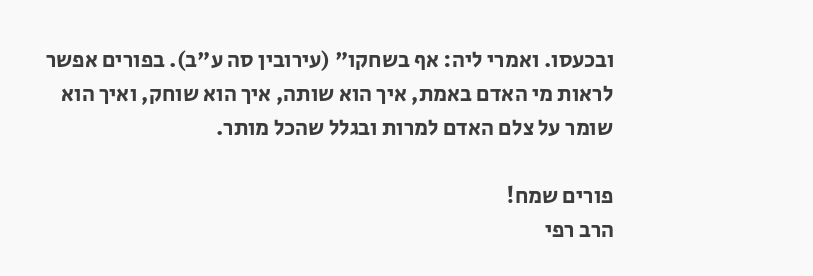ובכעסו. ואמרי ליה: אף בשחקו" (עירובין סה ע"ב). בפורים אפשר לראות מי האדם באמת, איך הוא שותה, איך הוא שוחק, ואיך הוא שומר על צלם האדם למרות ובגלל שהכל מותר.

פורים שמח!
הרב רפי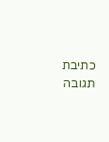כתיבת תגובה